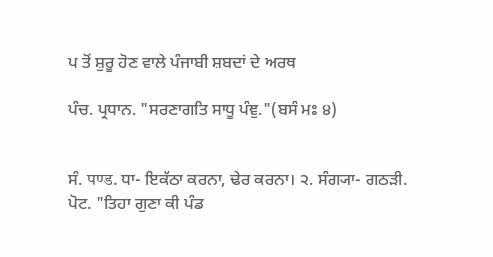ਪ ਤੋਂ ਸ਼ੁਰੂ ਹੋਣ ਵਾਲੇ ਪੰਜਾਬੀ ਸ਼ਬਦਾਂ ਦੇ ਅਰਥ

ਪੰਚ. ਪ੍ਰਧਾਨ. "ਸਰਣਾਗਤਿ ਸਾਧੂ ਪੰਞੁ."(ਬਸੰ ਮਃ ੪)


ਸੰ. पण्ड. ਧਾ- ਇਕੱਠਾ ਕਰਨਾ, ਢੇਰ ਕਰਨਾ। ੨. ਸੰਗ੍ਯਾ- ਗਠੜੀ. ਪੋਟ. "ਤਿਹਾ ਗੁਣਾ ਕੀ ਪੰਡ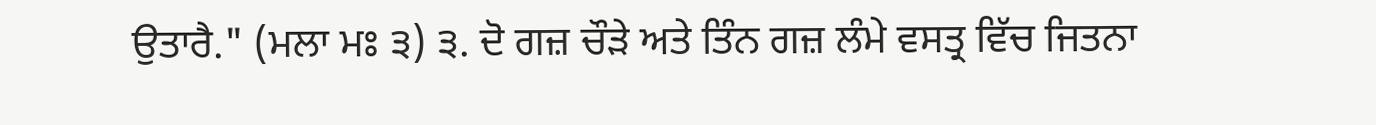ਉਤਾਰੈ." (ਮਲਾ ਮਃ ੩) ੩. ਦੋ ਗਜ਼ ਚੌੜੇ ਅਤੇ ਤਿੰਨ ਗਜ਼ ਲੰਮੇ ਵਸਤ੍ਰ ਵਿੱਚ ਜਿਤਨਾ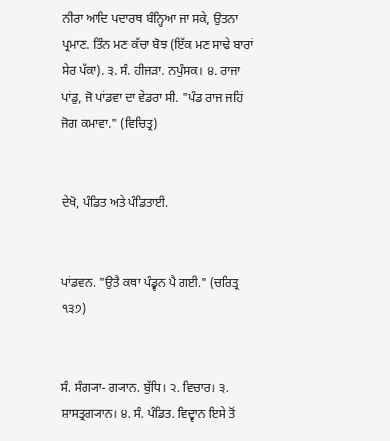ਨੀਰਾ ਆਦਿ ਪਦਾਰਥ ਬੰਨ੍ਹਿਆ ਜਾ ਸਕੇ, ਉਤਨਾ ਪ੍ਰਮਾਣ. ਤਿੰਨ ਮਣ ਕੱਚਾ ਬੋਝ (ਇੱਕ ਮਣ ਸਾਢੇ ਬਾਰਾਂ ਸੇਰ ਪੱਕਾ). ੩. ਸੰ. ਹੀਜੜਾ. ਨਪੁੰਸਕ। ੪. ਰਾਜਾ ਪਾਂਡੁ, ਜੋ ਪਾਂਡਵਾ ਦਾ ਵੇਡਰਾ ਸੀ. "ਪੰਡ ਰਾਜ ਜਹਿਂ ਜੋਗ ਕਮਾਵਾ." (ਵਿਚਿਤ੍ਰ)


ਦੇਖੋ, ਪੰਡਿਤ ਅਤੇ ਪੰਡਿਤਾਈ.


ਪਾਂਡਵਨ. "ਉਤੈ ਕਥਾ ਪੰਡ੍ਵਨ ਪੈ ਗਈ." (ਚਰਿਤ੍ਰ ੧੩੭)


ਸੰ. ਸੰਗ੍ਯਾ- ਗ੍ਯਾਨ. ਬੁੱਧਿ। ੨. ਵਿਚਾਰ। ੩. ਸ਼ਾਸਤ੍ਰਗ੍ਯਾਨ। ੪. ਸੰ. ਪੰਡਿਤ. ਵਿਦ੍ਵਾਨ ਇਸੇ ਤੋਂ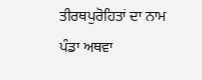ਤੀਰਥਪੁਰੋਹਿਤਾਂ ਦਾ ਨਾਮ ਪੰਡਾ ਅਥਵਾ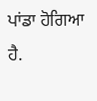ਪਾਂਡਾ ਹੋਗਿਆ ਹੈ.